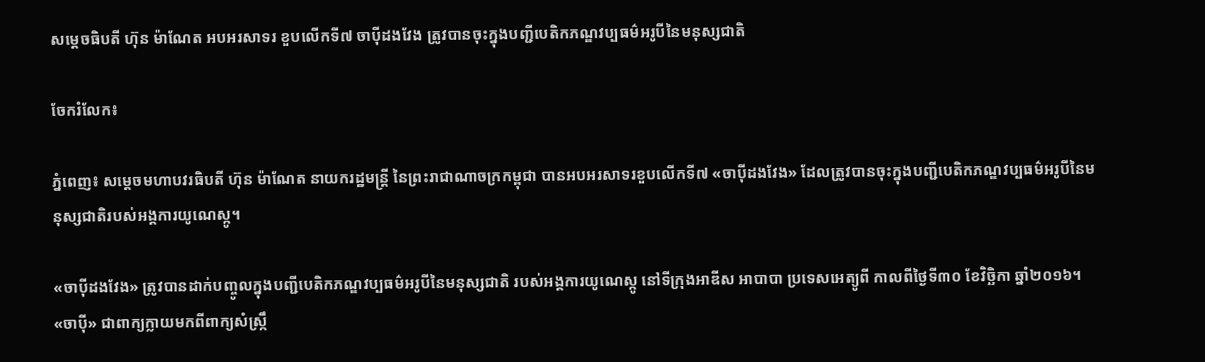សម្តេចធិបតី ហ៊ុន ម៉ាណែត អបអរសាទរ ខួបលើកទី៧ ចាប៉ីដងវែង ត្រូវបានចុះក្នុងបញ្ជីបេតិកភណ្ឌវប្បធម៌អរូបីនៃមនុស្សជាតិ

ចែករំលែក៖

ភ្នំពេញ៖ សម្តេចមហាបវរធិបតី ហ៊ុន ម៉ាណែត នាយករដ្ឋមន្ត្រី នៃព្រះរាជាណាចក្រកម្ពុជា បានអបអរសាទរខួបលើកទី៧ «ចាប៉ីដងវែង» ដែលត្រូវបានចុះក្នុងបញ្ជីបេតិកភណ្ឌវប្បធម៌អរូបីនៃមនុស្សជាតិរបស់អង្គការយូណេស្កូ។

«ចាប៉ីដងវែង» ត្រូវបានដាក់បញ្ចូលក្នុងបញ្ជីបេតិកភណ្ឌវប្បធម៌អរូបីនៃមនុស្សជាតិ របស់អង្គការយូណេស្កូ នៅទីក្រុងអាឌីស អាបាបា ប្រទេសអេត្យូពី កាលពីថ្ងៃទី៣០ ខែវិច្ឆិកា ឆ្នាំ២០១៦។
«ចាប៉ី» ជាពាក្យក្លាយមកពីពាក្យសំស្ក្រឹ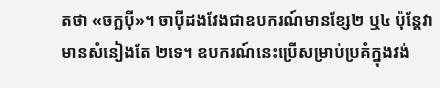តថា «ចក្ឆប៉ី»។ ចាប៉ីដងវែងជាឧបករណ៍មានខ្សែ២ ឬ៤ ប៉ុន្តែវាមានសំនៀងតែ ២ទេ។ ឧបករណ៍នេះប្រើសម្រាប់ប្រគំក្នុងវង់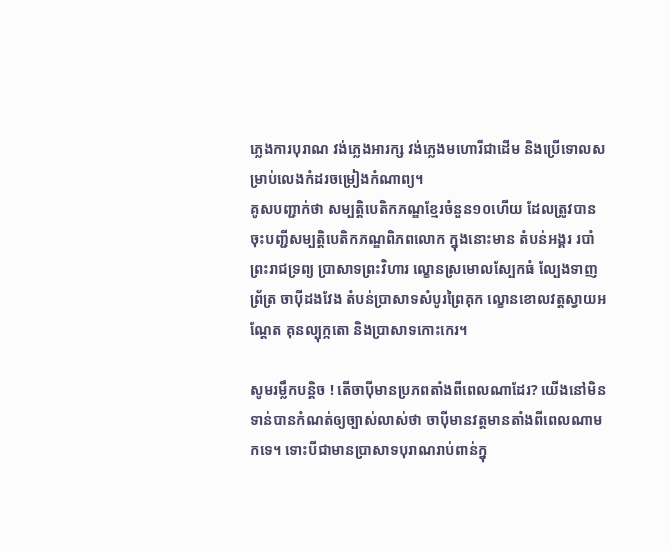ភ្លេងការបុរាណ វង់ភ្លេងអារក្ស វង់ភ្លេងមហោរីជាដើម និងប្រើទោលសម្រាប់លេងកំដរចម្រៀងកំណាព្យ។
គូសបញ្ជាក់ថា សម្បត្តិបេតិកភណ្ឌខ្មែរចំនួន១០ហើយ ដែលត្រូវបានចុះបញ្ជីសម្បត្តិបេតិកភណ្ឌពិភពលោក ក្នុងនោះមាន តំបន់អង្គរ របាំព្រះរាជទ្រព្យ ប្រាសាទព្រះវិហារ ល្ខោនស្រមោលស្បែកធំ ល្បែងទាញព្រ័ត្រ ចាប៉ីដងវែង តំបន់ប្រាសាទសំបូរព្រៃគុក ល្ខោនខោលវត្តស្វាយអណ្ដែត គុនល្បុក្កតោ និងប្រាសាទកោះកេរ។

សូមរម្លឹកបន្តិច ! តើចាប៉ីមានប្រភពតាំងពីពេលណាដែរ? យើងនៅមិនទាន់បានកំណត់ឲ្យច្បាស់លាស់ថា ចាប៉ីមានវត្តមានតាំងពីពេលណាមកទេ។ ទោះបីជាមានប្រាសាទបុរាណរាប់ពាន់ក្នុ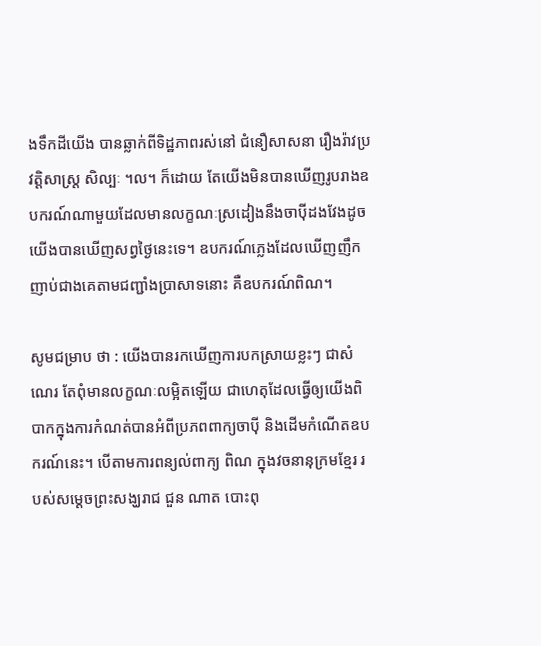ងទឹកដីយើង បានឆ្លាក់ពីទិដ្ឋភាពរស់នៅ ជំនឿសាសនា រឿងរ៉ាវប្រវត្តិសាស្ត្រ សិល្បៈ ។ល។ ក៏ដោយ តែយើងមិនបានឃើញរូបរាងឧបករណ៍ណាមួយដែលមានលក្ខណៈស្រដៀងនឹងចាប៉ីដងវែងដូចយើងបានឃើញសព្វថ្ងៃនេះទេ។ ឧបករណ៍ភ្លេងដែលឃើញញឹកញាប់ជាងគេតាមជញ្ជាំងប្រាសាទនោះ គឺឧបករណ៍ពិណ។

សូមជម្រាប ថា : យើងបានរកឃើញការបកស្រាយខ្លះៗ ជាសំណេរ តែពុំមានលក្ខណៈលម្អិតឡើយ ជាហេតុដែលធ្វើឲ្យយើងពិបាកក្នុងការកំណត់បានអំពីប្រភពពាក្យចាប៉ី និងដើមកំណើតឧបករណ៍នេះ។ បើតាមការពន្យល់ពាក្យ ពិណ ក្នុងវចនានុក្រមខ្មែរ របស់សម្ដេចព្រះសង្ឃរាជ ជួន ណាត បោះពុ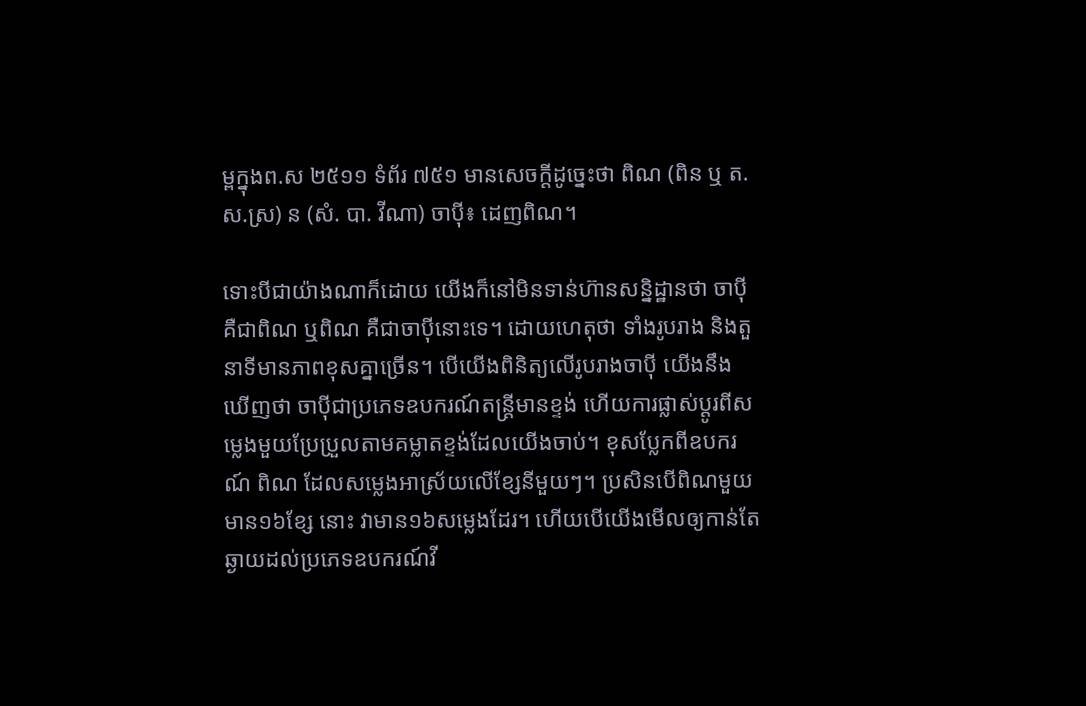ម្ពក្នុងព.ស ២៥១១ ទំព័រ ៧៥១ មានសេចក្ដីដូច្នេះថា ពិណ (ពិន ឬ ត.ស.ស្រ) ន (សំ. បា. វីណា) ចាប៉ី៖ ដេញពិណ។

ទោះបីជាយ៉ាងណាក៏ដោយ យើងក៏នៅមិនទាន់ហ៊ានសន្និដ្ឋានថា ចាប៉ី គឺជាពិណ ឬពិណ គឺជាចាប៉ីនោះទេ។ ដោយហេតុថា ទាំងរូបរាង និងតួនាទីមានភាពខុសគ្នាច្រើន។ បើយើងពិនិត្យលើរូបរាងចាប៉ី យើងនឹងឃើញថា ចាប៉ីជាប្រភេទឧបករណ៍តន្ត្រីមានខ្ទង់ ហើយការផ្លាស់ប្ដូរពីសម្លេងមួយប្រែប្រួលតាមគម្លាតខ្ទង់ដែលយើងចាប់។ ខុសប្លែកពីឧបករណ៍ ពិណ ដែលសម្លេងអាស្រ័យលើខ្សែនីមួយៗ។ ប្រសិនបើពិណមួយមាន១៦ខ្សែ នោះ វាមាន១៦សម្លេងដែរ។ ហើយបើយើងមើលឲ្យកាន់តែឆ្ងាយដល់ប្រភេទឧបករណ៍វី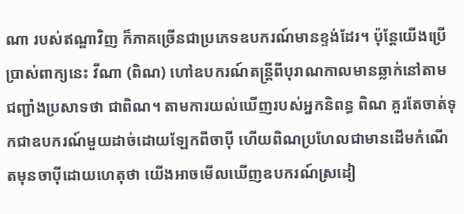ណា របស់ឥណ្ឌាវិញ ក៏ភាគច្រើនជាប្រភេទឧបករណ៍មានខ្ទង់ដែរ។ ប៉ុន្តែយើងប្រើប្រាស់ពាក្យនេះ វីណា (ពិណ) ហៅឧបករណ៍តន្ត្រីពីបុរាណកាលមានឆ្លាក់នៅតាមជញ្ជាំងប្រសាទថា ជាពិណ។ តាមការយល់ឃើញរបស់អ្នកនិពន្ធ ពិណ គួរតែចាត់ទុកជាឧបករណ៍មួយដាច់ដោយឡែកពីចាប៉ី ហើយពិណប្រហែលជាមានដើមកំណើតមុនចាប៉ីដោយហេតុថា យើងអាចមើលឃើញឧបករណ៍ស្រដៀ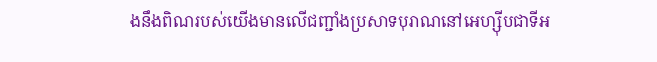ងនឹងពិណរបស់យើងមានលើជញ្ជាំងប្រសាទបុរាណនៅអេហ្ស៊ីបជាទីអ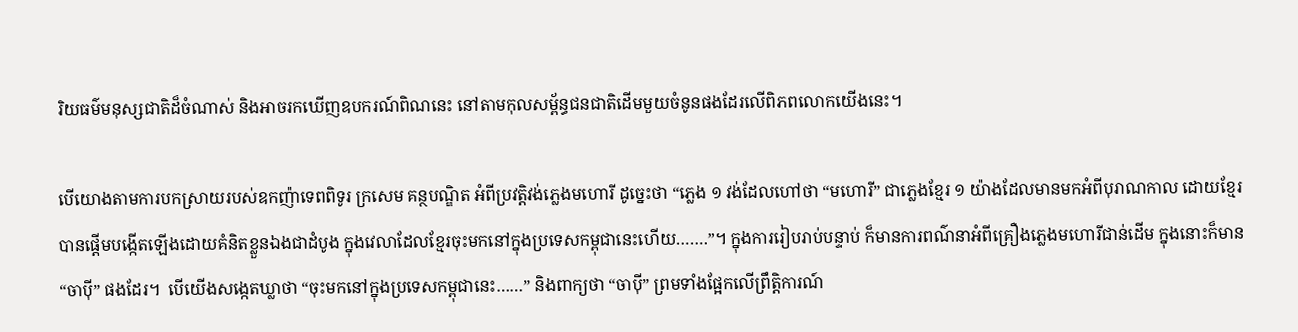រិយធម៌មនុស្សជាតិដ៏ចំណាស់ និងអាចរកឃើញឧបករណ៍ពិណនេះ នៅតាមកុលសម្ព័ន្ធជនជាតិដើមមួយចំនូនផងដែរលើពិភពលោកយើងនេះ។

បើយោងតាមការបកស្រាយរបស់ឧកញ៉ាទេពពិទូរ ក្រសេម គន្ថបណ្ឌិត អំពីប្រវត្តិវង់ភ្លេងមហោរី ដូច្នេះថា “ភ្លេង ១ វង់ដែលហៅថា “មហោរី” ជាភ្លេងខ្មែរ ១ យ៉ាងដែលមានមកអំពីបុរាណកាល ដោយខ្មែរបានផ្ដើមបង្កើតឡើងដោយគំនិតខ្លួនឯងជាដំបូង ក្នុងវេលាដែលខ្មែរចុះមកនៅក្នុងប្រទេសកម្ពុជានេះហើយ…….”។ ក្នុងការរៀបរាប់បន្ទាប់ ក៏មានការពណ៌នាអំពីគ្រឿងភ្លេងមហោរីជាន់ដើម ក្នុងនោះក៏មាន “ចាប៉ី” ផងដែរ។  បើយើងសង្កេតឃ្លាថា “ចុះមកនៅក្នុងប្រទេសកម្ពុជានេះ……” និងពាក្យថា “ចាប៉ី” ព្រមទាំងផ្អែកលើព្រឹត្តិការណ៍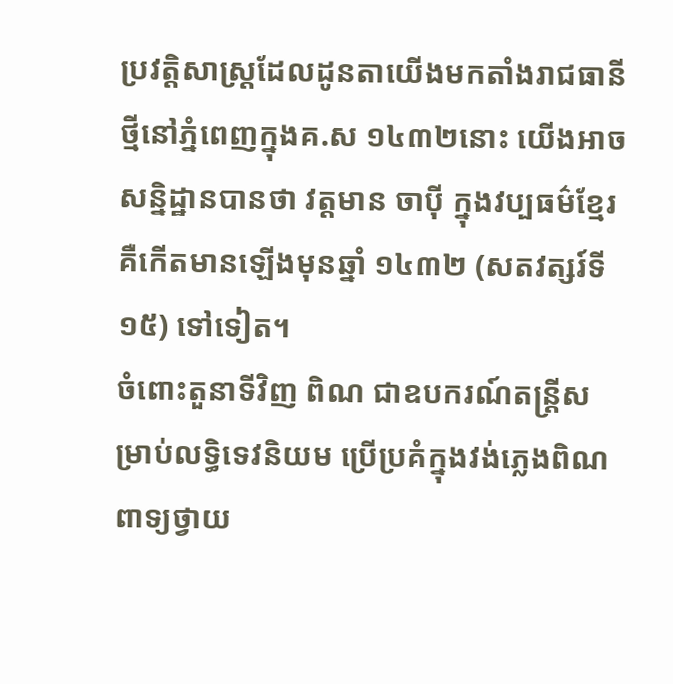ប្រវត្តិសាស្ត្រដែលដូនតាយើងមកតាំងរាជធានីថ្មីនៅភ្នំពេញក្នុងគ.ស ១៤៣២នោះ យើងអាចសន្និដ្ឋានបានថា វត្តមាន ចាប៉ី ក្នុងវប្បធម៌ខ្មែរគឺកើតមានឡើងមុនឆ្នាំ ១៤៣២ (សតវត្សរ៍ទី ១៥) ទៅទៀត។
ចំពោះតួនាទីវិញ ពិណ ជាឧបករណ៍តន្ត្រីសម្រាប់លទ្ធិទេវនិយម ប្រើប្រគំក្នុងវង់ភ្លេងពិណពាទ្យថ្វាយ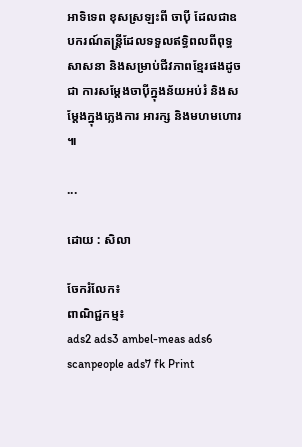អាទិទេព ខុសស្រឡះពី ចាប៉ី ដែលជាឧបករណ៍តន្ត្រីដែលទទួលឥទ្ធិពលពីពុទ្ធសាសនា និងសម្រាប់ជីវភាពខ្មែរផងដូចជា ការសម្ដែងចាប៉ីក្នុងន័យអប់រំ និងសម្ដែងក្នុងភ្លេងការ អារក្ស និងមហមហោរ ៕

...

ដោយ : សិលា

ចែករំលែក៖
ពាណិជ្ជកម្ម៖
ads2 ads3 ambel-meas ads6 scanpeople ads7 fk Print